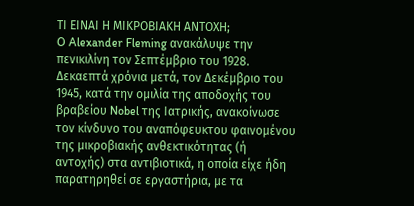ΤΙ ΕΙΝΑΙ Η ΜΙΚΡΟΒΙΑΚΗ ΑΝΤΟΧΗ;
O Alexander Fleming ανακάλυψε την πενικιλίνη τον Σεπτέμβριο του 1928. Δεκαεπτά χρόνια μετά, τον Δεκέμβριο του 1945, κατά την ομιλία της αποδοχής του βραβείου Nobel της Ιατρικής, ανακοίνωσε τον κίνδυνο του αναπόφευκτου φαινομένου της μικροβιακής ανθεκτικότητας (ή αντοχής) στα αντιβιοτικά, η οποία είχε ήδη παρατηρηθεί σε εργαστήρια, με τα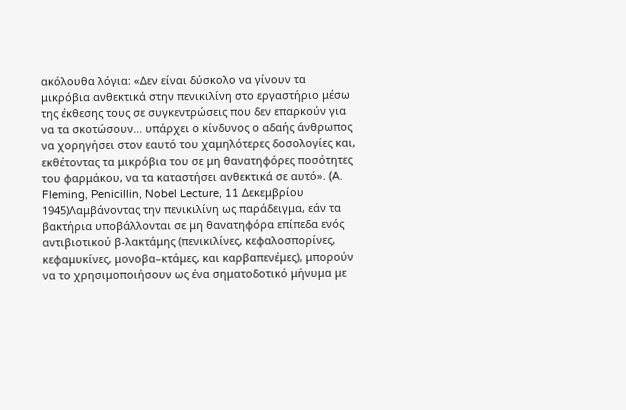ακόλουθα λόγια: «Δεν είναι δύσκολο να γίνουν τα μικρόβια ανθεκτικά στην πενικιλίνη στο εργαστήριο μέσω της έκθεσης τους σε συγκεντρώσεις που δεν επαρκούν για να τα σκοτώσουν… υπάρχει ο κίνδυνος ο αδαής άνθρωπος να χορηγήσει στον εαυτό του χαμηλότερες δοσολογίες και, εκθέτοντας τα μικρόβια του σε μη θανατηφόρες ποσότητες του φαρμάκου, να τα καταστήσει ανθεκτικά σε αυτό». (A. Fleming, Penicillin, Nobel Lecture, 11 Δεκεμβρίου 1945)Λαμβάνοντας την πενικιλίνη ως παράδειγμα, εάν τα βακτήρια υποβάλλονται σε μη θανατηφόρα επίπεδα ενός αντιβιοτικού β-λακτάμης (πενικιλίνες, κεφαλοσπορίνες, κεφαμυκίνες, μονοβα–κτάμες, και καρβαπενέμες), μπορούν να το χρησιμοποιήσουν ως ένα σηματοδοτικό μήνυμα με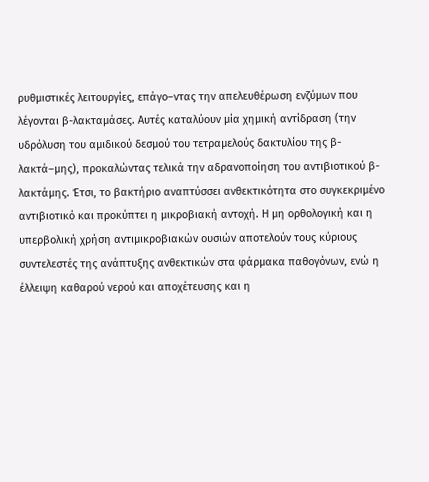ρυθμιστικές λειτουργίες, επάγο–ντας την απελευθέρωση ενζύμων που λέγονται β-λακταμάσες. Αυτές καταλύουν μία χημική αντίδραση (την υδρόλυση του αμιδικού δεσμού του τετραμελούς δακτυλίου της β-λακτά–μης), προκαλώντας τελικά την αδρανοποίηση του αντιβιοτικού β-λακτάμης. Έτσι, το βακτήριο αναπτύσσει ανθεκτικότητα στο συγκεκριμένο αντιβιοτικό και προκύπτει η μικροβιακή αντοχή. Η μη ορθολογική και η υπερβολική χρήση αντιμικροβιακών ουσιών αποτελούν τους κύριους συντελεστές της ανάπτυξης ανθεκτικών στα φάρμακα παθογόνων, ενώ η έλλειψη καθαρού νερού και αποχέτευσης και η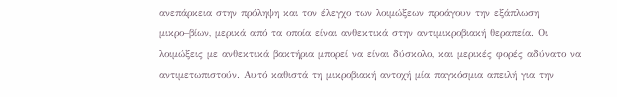ανεπάρκεια στην πρόληψη και τον έλεγχο των λοιμώξεων προάγουν την εξάπλωση μικρο–βίων, μερικά από τα οποία είναι ανθεκτικά στην αντιμικροβιακή θεραπεία. Οι λοιμώξεις με ανθεκτικά βακτήρια μπορεί να είναι δύσκολο, και μερικές φορές αδύνατο να αντιμετωπιστούν. Αυτό καθιστά τη μικροβιακή αντοχή μία παγκόσμια απειλή για την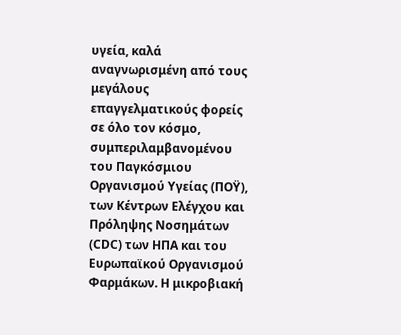υγεία, καλά αναγνωρισμένη από τους μεγάλους επαγγελματικούς φορείς σε όλο τον κόσμο, συμπεριλαμβανομένου του Παγκόσμιου Οργανισμού Υγείας (ΠΟΫ), των Κέντρων Ελέγχου και Πρόληψης Νοσημάτων (CDC) των ΗΠΑ και του Ευρωπαϊκού Οργανισμού Φαρμάκων. Η μικροβιακή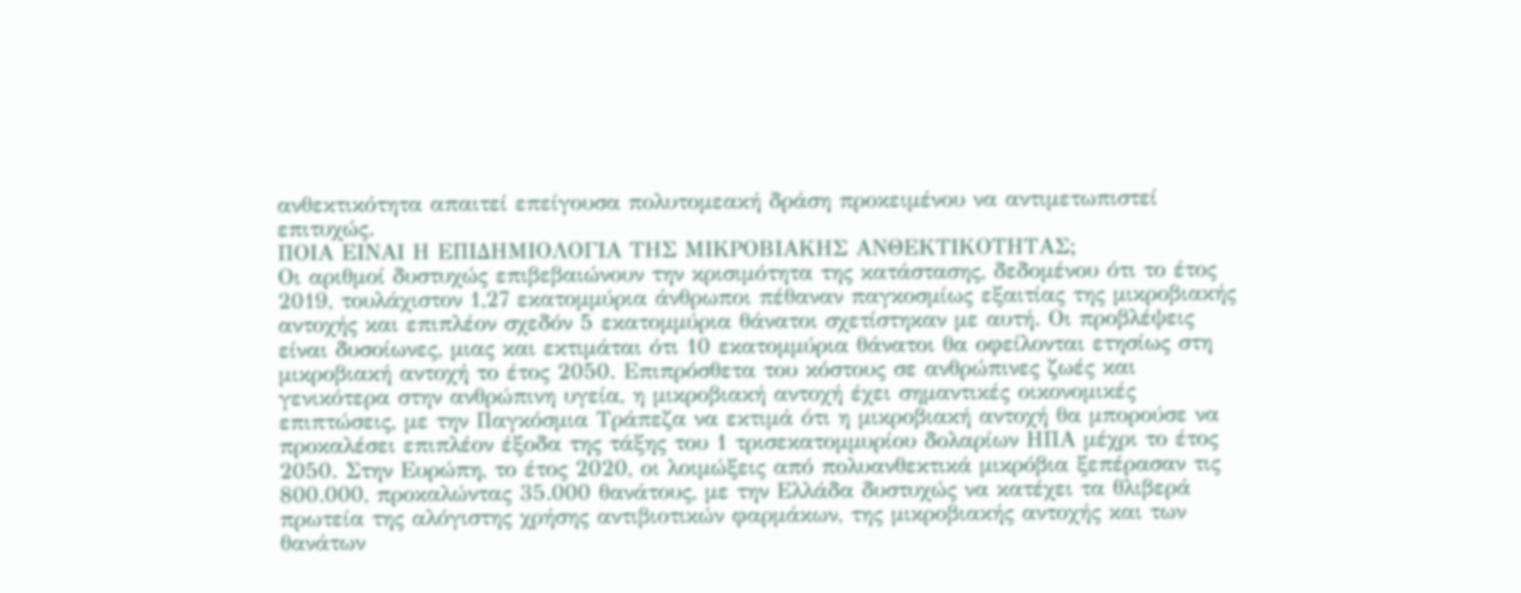ανθεκτικότητα απαιτεί επείγουσα πολυτομεακή δράση προκειμένου να αντιμετωπιστεί επιτυχώς.
ΠΟΙΑ ΕΙΝΑΙ Η ΕΠΙΔΗΜΙΟΛΟΓΙΑ ΤΗΣ ΜΙΚΡΟΒΙΑΚΗΣ ΑΝΘΕΚΤΙΚΟΤΗΤΑΣ;
Οι αριθμοί δυστυχώς επιβεβαιώνουν την κρισιμότητα της κατάστασης, δεδομένου ότι το έτος 2019, τουλάχιστον 1,27 εκατομμύρια άνθρωποι πέθαναν παγκοσμίως εξαιτίας της μικροβιακής αντοχής και επιπλέον σχεδόν 5 εκατομμύρια θάνατοι σχετίστηκαν με αυτή. Οι προβλέψεις είναι δυσοίωνες, μιας και εκτιμάται ότι 10 εκατομμύρια θάνατοι θα οφείλονται ετησίως στη μικροβιακή αντοχή το έτος 2050. Επιπρόσθετα του κόστους σε ανθρώπινες ζωές και γενικότερα στην ανθρώπινη υγεία, η μικροβιακή αντοχή έχει σημαντικές οικονομικές επιπτώσεις, με την Παγκόσμια Τράπεζα να εκτιμά ότι η μικροβιακή αντοχή θα μπορούσε να προκαλέσει επιπλέον έξοδα της τάξης του 1 τρισεκατομμυρίου δολαρίων ΗΠΑ μέχρι το έτος 2050. Στην Ευρώπη, το έτος 2020, οι λοιμώξεις από πολυανθεκτικά μικρόβια ξεπέρασαν τις 800.000, προκαλώντας 35.000 θανάτους, με την Ελλάδα δυστυχώς να κατέχει τα θλιβερά πρωτεία της αλόγιστης χρήσης αντιβιοτικών φαρμάκων, της μικροβιακής αντοχής και των θανάτων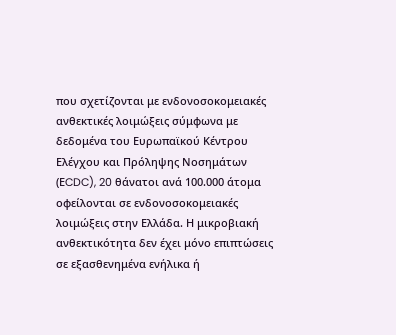που σχετίζονται με ενδονοσοκομειακές ανθεκτικές λοιμώξεις σύμφωνα με δεδομένα του Ευρωπαϊκού Κέντρου Ελέγχου και Πρόληψης Νοσημάτων (ΕCDC), 20 θάνατοι ανά 100.000 άτομα οφείλονται σε ενδονοσοκομειακές λοιμώξεις στην Ελλάδα. Η μικροβιακή ανθεκτικότητα δεν έχει μόνο επιπτώσεις σε εξασθενημένα ενήλικα ή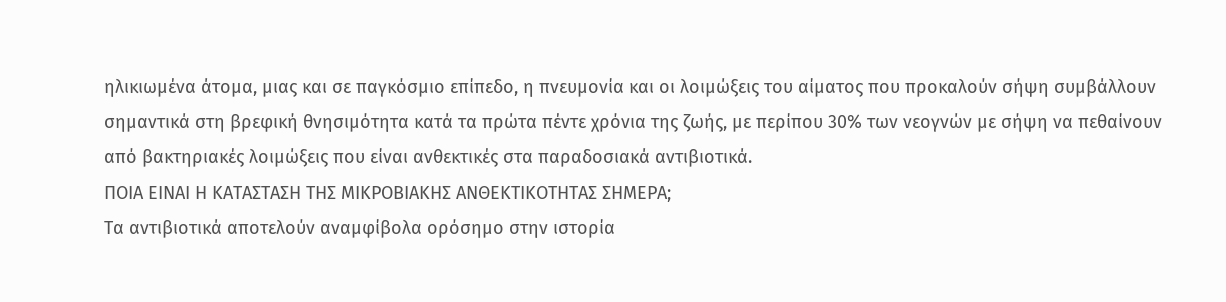ηλικιωμένα άτομα, μιας και σε παγκόσμιο επίπεδο, η πνευμονία και οι λοιμώξεις του αίματος που προκαλούν σήψη συμβάλλουν σημαντικά στη βρεφική θνησιμότητα κατά τα πρώτα πέντε χρόνια της ζωής, με περίπου 30% των νεογνών με σήψη να πεθαίνουν από βακτηριακές λοιμώξεις που είναι ανθεκτικές στα παραδοσιακά αντιβιοτικά.
ΠΟΙΑ ΕΙΝΑΙ Η ΚΑΤΑΣΤΑΣΗ ΤΗΣ ΜΙΚΡΟΒΙΑΚΗΣ ΑΝΘΕΚΤΙΚΟΤΗΤΑΣ ΣΗΜΕΡΑ;
Τα αντιβιοτικά αποτελούν αναμφίβολα ορόσημο στην ιστορία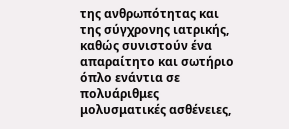της ανθρωπότητας και της σύγχρονης ιατρικής, καθώς συνιστούν ένα απαραίτητο και σωτήριο όπλο ενάντια σε πολυάριθμες μολυσματικές ασθένειες,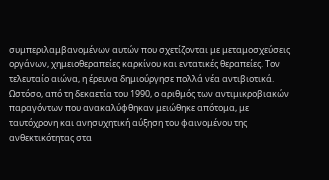συμπεριλαμβανομένων αυτών που σχετίζονται με μεταμοσχεύσεις οργάνων, χημειοθεραπείες καρκίνου και εντατικές θεραπείες. Τον τελευταίο αιώνα, η έρευνα δημιούργησε πολλά νέα αντιβιοτικά. Ωστόσο, από τη δεκαετία του 1990, ο αριθμός των αντιμικροβιακών παραγόντων που ανακαλύφθηκαν μειώθηκε απότομα, με ταυτόχρονη και ανησυχητική αύξηση του φαινομένου της ανθεκτικότητας στα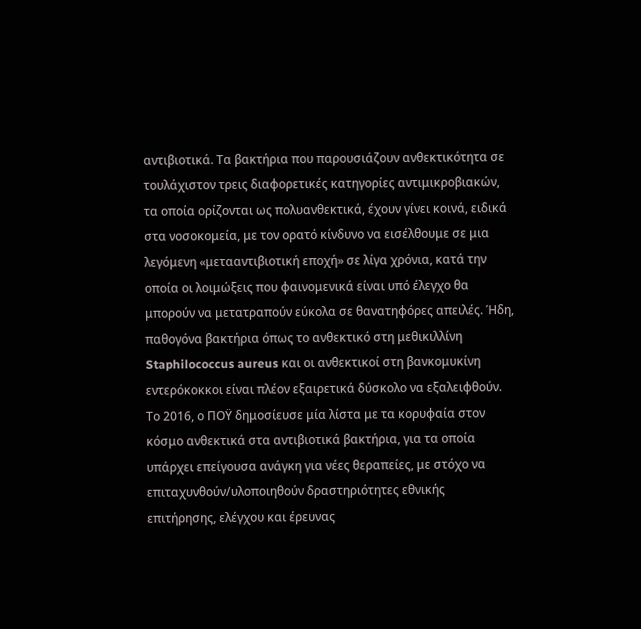αντιβιοτικά. Τα βακτήρια που παρουσιάζουν ανθεκτικότητα σε τουλάχιστον τρεις διαφορετικές κατηγορίες αντιμικροβιακών, τα οποία ορίζονται ως πολυανθεκτικά, έχουν γίνει κοινά, ειδικά στα νοσοκομεία, με τον ορατό κίνδυνο να εισέλθουμε σε μια λεγόμενη «μετααντιβιοτική εποχή» σε λίγα χρόνια, κατά την οποία οι λοιμώξεις που φαινομενικά είναι υπό έλεγχο θα μπορούν να μετατραπούν εύκολα σε θανατηφόρες απειλές. Ήδη, παθογόνα βακτήρια όπως το ανθεκτικό στη μεθικιλλίνη Staphilococcus aureus και οι ανθεκτικοί στη βανκομυκίνη εντερόκοκκοι είναι πλέον εξαιρετικά δύσκολο να εξαλειφθούν. Το 2016, ο ΠΟΫ δημοσίευσε μία λίστα με τα κορυφαία στον κόσμο ανθεκτικά στα αντιβιοτικά βακτήρια, για τα οποία υπάρχει επείγουσα ανάγκη για νέες θεραπείες, με στόχο να επιταχυνθούν/υλοποιηθούν δραστηριότητες εθνικής επιτήρησης, ελέγχου και έρευνας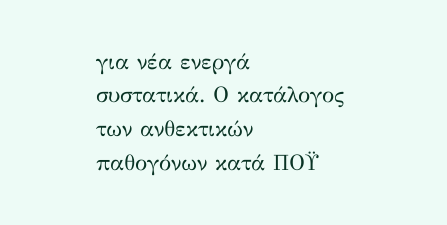για νέα ενεργά συστατικά. Ο κατάλογος των ανθεκτικών παθογόνων κατά ΠΟΫ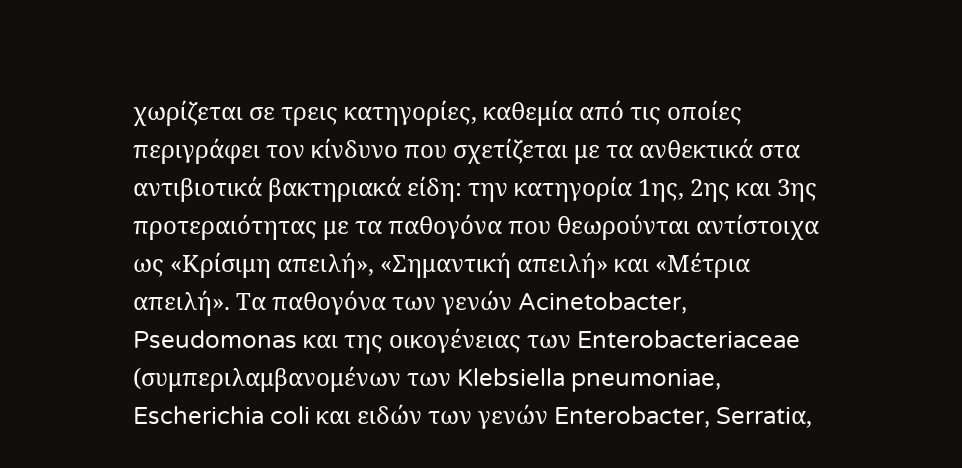χωρίζεται σε τρεις κατηγορίες, καθεμία από τις οποίες περιγράφει τον κίνδυνο που σχετίζεται με τα ανθεκτικά στα αντιβιοτικά βακτηριακά είδη: την κατηγορία 1ης, 2ης και 3ης προτεραιότητας με τα παθογόνα που θεωρούνται αντίστοιχα ως «Κρίσιμη απειλή», «Σημαντική απειλή» και «Μέτρια απειλή». Τα παθογόνα των γενών Acinetobacter, Pseudomonas και της οικογένειας των Enterobacteriaceae (συμπεριλαμβανομένων των Klebsiella pneumoniae, Escherichia coli και ειδών των γενών Enterobacter, Serratiα,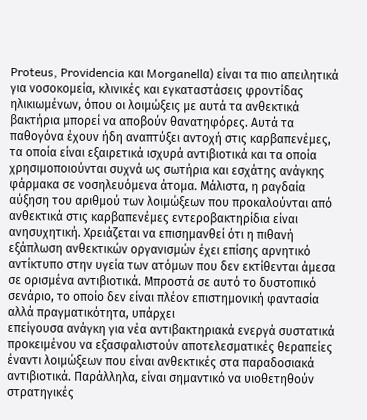Proteus, Providencia και Morganellα) είναι τα πιο απειλητικά για νοσοκομεία, κλινικές και εγκαταστάσεις φροντίδας ηλικιωμένων, όπου οι λοιμώξεις με αυτά τα ανθεκτικά βακτήρια μπορεί να αποβούν θανατηφόρες. Αυτά τα παθογόνα έχουν ήδη αναπτύξει αντοχή στις καρβαπενέμες, τα οποία είναι εξαιρετικά ισχυρά αντιβιοτικά και τα οποία χρησιμοποιούνται συχνά ως σωτήρια και εσχάτης ανάγκης φάρμακα σε νοσηλευόμενα άτομα. Μάλιστα, η ραγδαία αύξηση του αριθμού των λοιμώξεων που προκαλούνται από ανθεκτικά στις καρβαπενέμες εντεροβακτηρίδια είναι ανησυχητική. Χρειάζεται να επισημανθεί ότι η πιθανή εξάπλωση ανθεκτικών οργανισμών έχει επίσης αρνητικό αντίκτυπο στην υγεία των ατόμων που δεν εκτίθενται άμεσα σε ορισμένα αντιβιοτικά. Μπροστά σε αυτό το δυστοπικό σενάριο, το οποίο δεν είναι πλέον επιστημονική φαντασία αλλά πραγματικότητα, υπάρχει
επείγουσα ανάγκη για νέα αντιβακτηριακά ενεργά συστατικά προκειμένου να εξασφαλιστούν αποτελεσματικές θεραπείες έναντι λοιμώξεων που είναι ανθεκτικές στα παραδοσιακά αντιβιοτικά. Παράλληλα, είναι σημαντικό να υιοθετηθούν στρατηγικές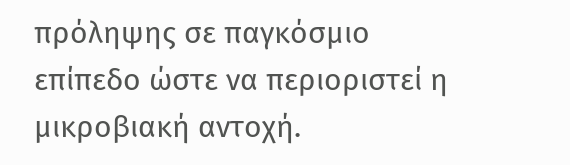πρόληψης σε παγκόσμιο επίπεδο ώστε να περιοριστεί η μικροβιακή αντοχή.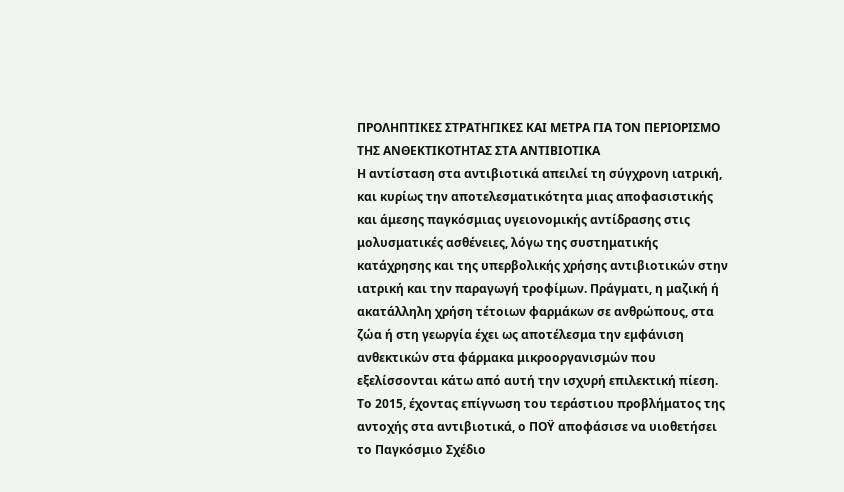ΠΡΟΛΗΠΤΙΚΕΣ ΣΤΡΑΤΗΓΙΚΕΣ ΚΑΙ ΜΕΤΡΑ ΓΙΑ ΤΟΝ ΠΕΡΙΟΡΙΣΜΟ ΤΗΣ ΑΝΘΕΚΤΙΚΟΤΗΤΑΣ ΣΤΑ ΑΝΤΙΒΙΟΤΙΚΑ
Η αντίσταση στα αντιβιοτικά απειλεί τη σύγχρονη ιατρική, και κυρίως την αποτελεσματικότητα μιας αποφασιστικής και άμεσης παγκόσμιας υγειονομικής αντίδρασης στις μολυσματικές ασθένειες, λόγω της συστηματικής κατάχρησης και της υπερβολικής χρήσης αντιβιοτικών στην ιατρική και την παραγωγή τροφίμων. Πράγματι, η μαζική ή ακατάλληλη χρήση τέτοιων φαρμάκων σε ανθρώπους, στα ζώα ή στη γεωργία έχει ως αποτέλεσμα την εμφάνιση ανθεκτικών στα φάρμακα μικροοργανισμών που εξελίσσονται κάτω από αυτή την ισχυρή επιλεκτική πίεση. Το 2015, έχοντας επίγνωση του τεράστιου προβλήματος της αντοχής στα αντιβιοτικά, ο ΠΟΫ αποφάσισε να υιοθετήσει το Παγκόσμιο Σχέδιο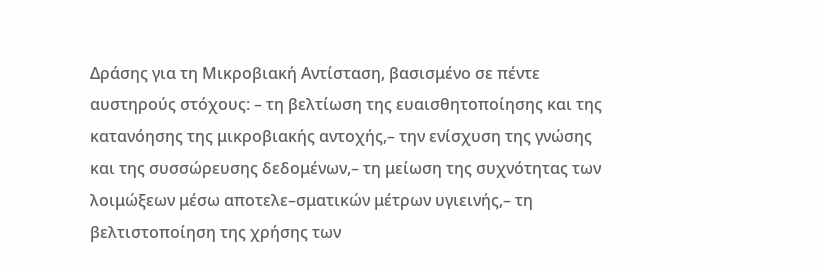Δράσης για τη Μικροβιακή Αντίσταση, βασισμένο σε πέντε αυστηρούς στόχους: – τη βελτίωση της ευαισθητοποίησης και της κατανόησης της μικροβιακής αντοχής,– την ενίσχυση της γνώσης και της συσσώρευσης δεδομένων,– τη μείωση της συχνότητας των λοιμώξεων μέσω αποτελε–σματικών μέτρων υγιεινής,– τη βελτιστοποίηση της χρήσης των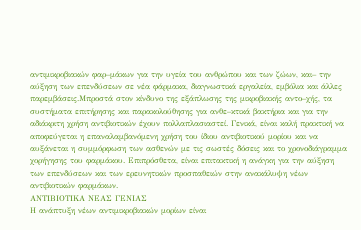αντιμικροβιακών φαρ–μάκων για την υγεία του ανθρώπου και των ζώων, και– την αύξηση των επενδύσεων σε νέα φάρμακα, διαγνωστικά εργαλεία, εμβόλια και άλλες παρεμβάσεις.Μπροστά στον κίνδυνο της εξάπλωσης της μικροβιακής αντο–χής, τα συστήματα επιτήρησης και παρακολούθησης για ανθε–κτικά βακτήρια και για την αδιάκριτη χρήση αντιβιοτικών έχουν πολλαπλασιαστεί. Γενικά, είναι καλή πρακτική να αποφεύγεται η επαναλαμβανόμενη χρήση του ίδιου αντιβιοτικού μορίου και να αυξάνεται η συμμόρφωση των ασθενών με τις σωστές δόσεις και το χρονοδιάγραμμα χορήγησης του φαρμάκου. Επιπρόσθετα, είναι επιτακτική η ανάγκη για την αύξηση των επενδύσεων και των ερευνητικών προσπαθειών στην ανακάλυψη νέων αντιβιοτικών φαρμάκων.
ΑΝΤΙΒΙΟΤΙΚΑ ΝΕΑΣ ΓΕΝΙΑΣ
Η ανάπτυξη νέων αντιμικροβιακών μορίων είναι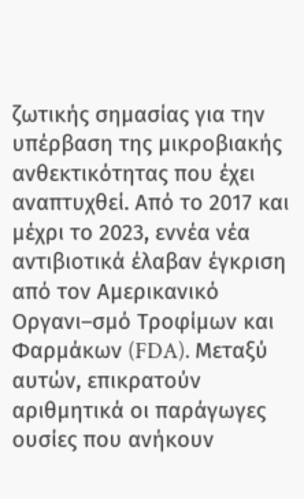ζωτικής σημασίας για την υπέρβαση της μικροβιακής ανθεκτικότητας που έχει αναπτυχθεί. Από το 2017 και μέχρι το 2023, εννέα νέα αντιβιοτικά έλαβαν έγκριση από τον Αμερικανικό Οργανι–σμό Τροφίμων και Φαρμάκων (FDA). Μεταξύ αυτών, επικρατούν αριθμητικά οι παράγωγες ουσίες που ανήκουν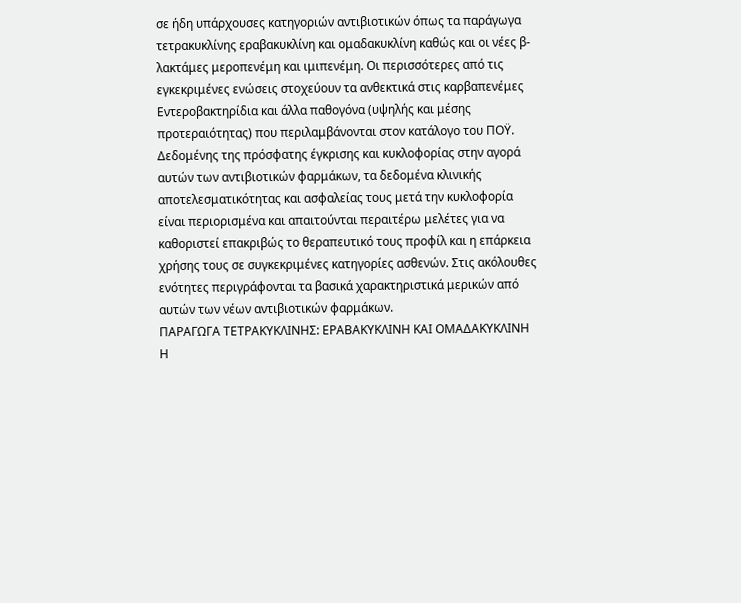σε ήδη υπάρχουσες κατηγοριών αντιβιοτικών όπως τα παράγωγα τετρακυκλίνης εραβακυκλίνη και ομαδακυκλίνη καθώς και οι νέες β-λακτάμες μεροπενέμη και ιμιπενέμη. Οι περισσότερες από τις εγκεκριμένες ενώσεις στοχεύουν τα ανθεκτικά στις καρβαπενέμες Εντεροβακτηρίδια και άλλα παθογόνα (υψηλής και μέσης προτεραιότητας) που περιλαμβάνονται στον κατάλογο του ΠΟΫ. Δεδομένης της πρόσφατης έγκρισης και κυκλοφορίας στην αγορά αυτών των αντιβιοτικών φαρμάκων, τα δεδομένα κλινικής αποτελεσματικότητας και ασφαλείας τους μετά την κυκλοφορία είναι περιορισμένα και απαιτούνται περαιτέρω μελέτες για να καθοριστεί επακριβώς το θεραπευτικό τους προφίλ και η επάρκεια χρήσης τους σε συγκεκριμένες κατηγορίες ασθενών. Στις ακόλουθες ενότητες περιγράφονται τα βασικά χαρακτηριστικά μερικών από αυτών των νέων αντιβιοτικών φαρμάκων.
ΠΑΡΑΓΩΓΑ ΤΕΤΡΑΚΥΚΛΙΝΗΣ: ΕΡΑΒΑΚΥΚΛΙΝΗ ΚΑΙ ΟΜΑΔΑΚΥΚΛΙΝΗ
Η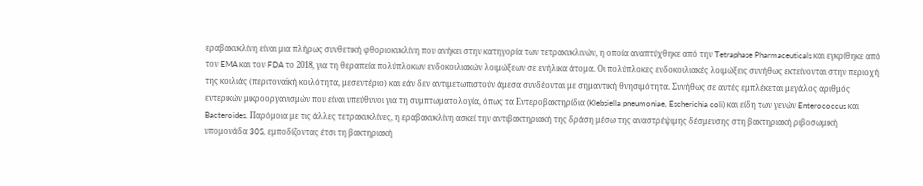εραβακυκλίνη είναι μια πλήρως συνθετική φθοριοκυκλίνη που ανήκει στην κατηγορία των τετρακυκλινών, η οποία αναπτύχθηκε από την Tetraphase Pharmaceuticals και εγκρίθηκε από τον EMA και τον FDA το 2018, για τη θεραπεία πολύπλοκων ενδοκοιλιακών λοιμώξεων σε ενήλικα άτομα. Οι πολύπλοκες ενδοκοιλιακές λοιμώξεις συνήθως εκτείνονται στην περιοχή της κοιλιάς (περιτοναϊκή κοιλότητα, μεσεντέριο) και εάν δεν αντιμετωπιστούν άμεσα συνδέονται με σημαντική θνησιμότητα. Συνήθως σε αυτές εμπλέκεται μεγάλος αριθμός εντερικών μικροοργανισμών που είναι υπεύθυνοι για τη συμπτωματολογία, όπως τα Εντεροβακτηρίδια (Klebsiella pneumoniae, Escherichia coli) και είδη των γενών Enterococcus και Bacteroides. Παρόμοια με τις άλλες τετρακυκλίνες, η εραβακυκλίνη ασκεί την αντιβακτηριακή της δράση μέσω της αναστρέψιμης δέσμευσης στη βακτηριακή ριβοσωμική υπομονάδα 30S, εμποδίζοντας έτσι τη βακτηριακή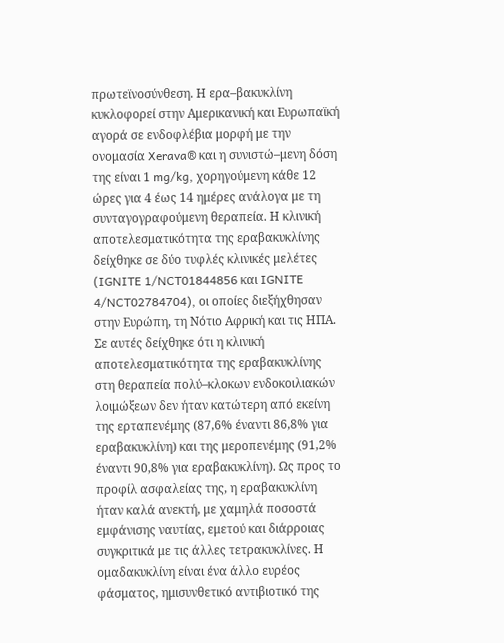πρωτεϊνοσύνθεση. Η ερα–βακυκλίνη κυκλοφορεί στην Αμερικανική και Ευρωπαϊκή αγορά σε ενδοφλέβια μορφή με την ονομασία Xerava® και η συνιστώ–μενη δόση της είναι 1 mg/kg, χορηγούμενη κάθε 12 ώρες για 4 έως 14 ημέρες ανάλογα με τη συνταγογραφούμενη θεραπεία. Η κλινική αποτελεσματικότητα της εραβακυκλίνης δείχθηκε σε δύο τυφλές κλινικές μελέτες (IGNITE 1/NCT01844856 και IGNITE 4/NCT02784704), οι οποίες διεξήχθησαν στην Ευρώπη, τη Νότιο Αφρική και τις ΗΠΑ. Σε αυτές δείχθηκε ότι η κλινική αποτελεσματικότητα της εραβακυκλίνης στη θεραπεία πολύ–κλοκων ενδοκοιλιακών λοιμώξεων δεν ήταν κατώτερη από εκείνη της ερταπενέμης (87,6% έναντι 86,8% για εραβακυκλίνη) και της μεροπενέμης (91,2% έναντι 90,8% για εραβακυκλίνη). Ως προς το προφίλ ασφαλείας της, η εραβακυκλίνη ήταν καλά ανεκτή, με χαμηλά ποσοστά εμφάνισης ναυτίας, εμετού και διάρροιας συγκριτικά με τις άλλες τετρακυκλίνες. Η ομαδακυκλίνη είναι ένα άλλο ευρέος φάσματος, ημισυνθετικό αντιβιοτικό της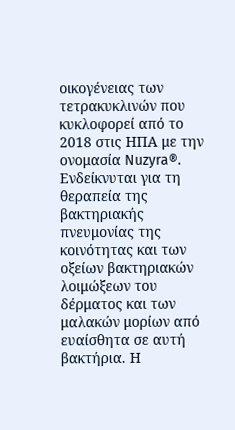οικογένειας των τετρακυκλινών που κυκλοφορεί από το 2018 στις ΗΠΑ με την ονομασία Nuzyra®. Ενδείκνυται για τη θεραπεία της βακτηριακής πνευμονίας της κοινότητας και των οξείων βακτηριακών λοιμώξεων του δέρματος και των μαλακών μορίων από ευαίσθητα σε αυτή βακτήρια. Η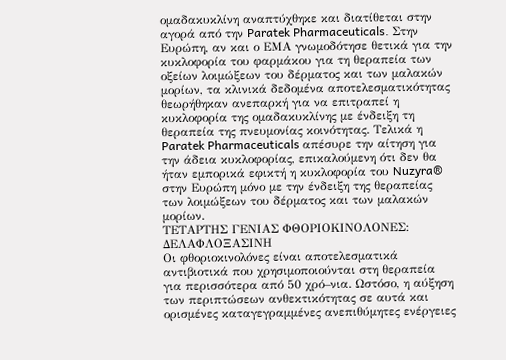ομαδακυκλίνη αναπτύχθηκε και διατίθεται στην αγορά από την Paratek Pharmaceuticals. Στην Ευρώπη, αν και ο ΕΜΑ γνωμοδότησε θετικά για την κυκλοφορία του φαρμάκου για τη θεραπεία των οξείων λοιμώξεων του δέρματος και των μαλακών μορίων, τα κλινικά δεδομένα αποτελεσματικότητας θεωρήθηκαν ανεπαρκή για να επιτραπεί η κυκλοφορία της ομαδακυκλίνης με ένδειξη τη θεραπεία της πνευμονίας κοινότητας. Τελικά η Paratek Pharmaceuticals απέσυρε την αίτηση για την άδεια κυκλοφορίας, επικαλούμενη ότι δεν θα ήταν εμπορικά εφικτή η κυκλοφορία του Nuzyra® στην Ευρώπη μόνο με την ένδειξη της θεραπείας των λοιμώξεων του δέρματος και των μαλακών μορίων.
ΤΕΤΑΡΤΗΣ ΓΕΝΙΑΣ ΦΘΟΡΙΟΚΙΝΟΛΟΝΕΣ: ΔΕΛΑΦΛΟΞΑΣΙΝΗ
Οι φθοριοκινολόνες είναι αποτελεσματικά αντιβιοτικά που χρησιμοποιούνται στη θεραπεία για περισσότερα από 50 χρό–νια. Ωστόσο, η αύξηση των περιπτώσεων ανθεκτικότητας σε αυτά και ορισμένες καταγεγραμμένες ανεπιθύμητες ενέργειες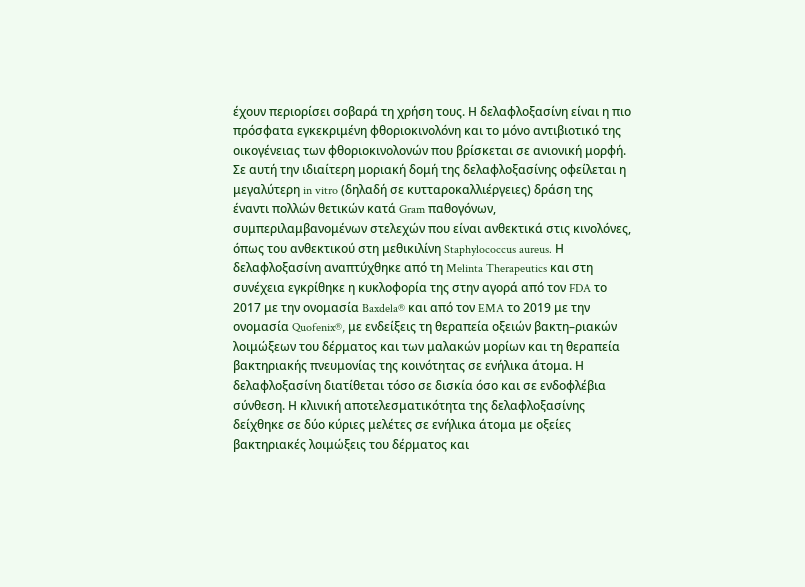έχουν περιορίσει σοβαρά τη χρήση τους. Η δελαφλοξασίνη είναι η πιο πρόσφατα εγκεκριμένη φθοριοκινολόνη και το μόνο αντιβιοτικό της οικογένειας των φθοριοκινολονών που βρίσκεται σε ανιονική μορφή. Σε αυτή την ιδιαίτερη μοριακή δομή της δελαφλοξασίνης οφείλεται η μεγαλύτερη in vitro (δηλαδή σε κυτταροκαλλιέργειες) δράση της έναντι πολλών θετικών κατά Gram παθογόνων, συμπεριλαμβανομένων στελεχών που είναι ανθεκτικά στις κινολόνες, όπως του ανθεκτικού στη μεθικιλίνη Staphylococcus aureus. Η δελαφλοξασίνη αναπτύχθηκε από τη Melinta Therapeutics και στη συνέχεια εγκρίθηκε η κυκλοφορία της στην αγορά από τον FDA το 2017 με την ονομασία Baxdela® και από τον EMA το 2019 με την ονομασία Quofenix®, με ενδείξεις τη θεραπεία οξειών βακτη–ριακών λοιμώξεων του δέρματος και των μαλακών μορίων και τη θεραπεία βακτηριακής πνευμονίας της κοινότητας σε ενήλικα άτομα. Η δελαφλοξασίνη διατίθεται τόσο σε δισκία όσο και σε ενδοφλέβια σύνθεση. Η κλινική αποτελεσματικότητα της δελαφλοξασίνης δείχθηκε σε δύο κύριες μελέτες σε ενήλικα άτομα με οξείες βακτηριακές λοιμώξεις του δέρματος και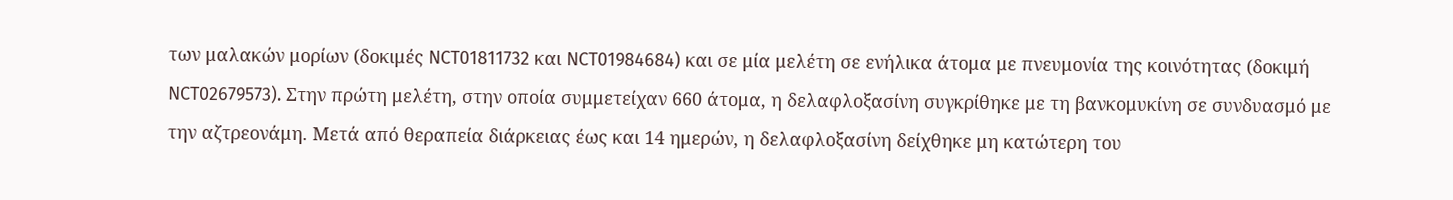των μαλακών μορίων (δοκιμές NCT01811732 και NCT01984684) και σε μία μελέτη σε ενήλικα άτομα με πνευμονία της κοινότητας (δοκιμή NCT02679573). Στην πρώτη μελέτη, στην οποία συμμετείχαν 660 άτομα, η δελαφλοξασίνη συγκρίθηκε με τη βανκομυκίνη σε συνδυασμό με την αζτρεονάμη. Μετά από θεραπεία διάρκειας έως και 14 ημερών, η δελαφλοξασίνη δείχθηκε μη κατώτερη του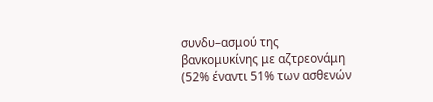συνδυ–ασμού της βανκομυκίνης με αζτρεονάμη (52% έναντι 51% των ασθενών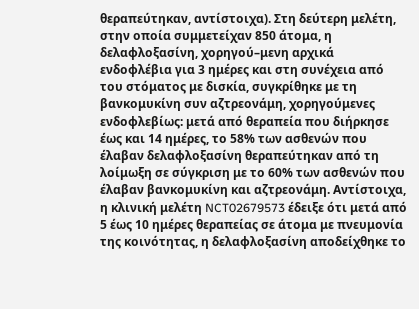θεραπεύτηκαν, αντίστοιχα). Στη δεύτερη μελέτη, στην οποία συμμετείχαν 850 άτομα, η δελαφλοξασίνη, χορηγού–μενη αρχικά ενδοφλέβια για 3 ημέρες και στη συνέχεια από του στόματος με δισκία, συγκρίθηκε με τη βανκομυκίνη συν αζτρεονάμη, χορηγούμενες ενδοφλεβίως: μετά από θεραπεία που διήρκησε έως και 14 ημέρες, το 58% των ασθενών που έλαβαν δελαφλοξασίνη θεραπεύτηκαν από τη λοίμωξη σε σύγκριση με το 60% των ασθενών που έλαβαν βανκομυκίνη και αζτρεονάμη. Αντίστοιχα, η κλινική μελέτη NCT02679573 έδειξε ότι μετά από 5 έως 10 ημέρες θεραπείας σε άτομα με πνευμονία της κοινότητας, η δελαφλοξασίνη αποδείχθηκε το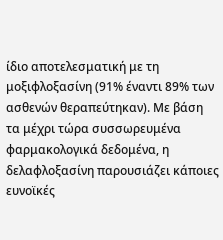ίδιο αποτελεσματική με τη μοξιφλοξασίνη (91% έναντι 89% των ασθενών θεραπεύτηκαν). Με βάση τα μέχρι τώρα συσσωρευμένα φαρμακολογικά δεδομένα, η δελαφλοξασίνη παρουσιάζει κάποιες ευνοϊκές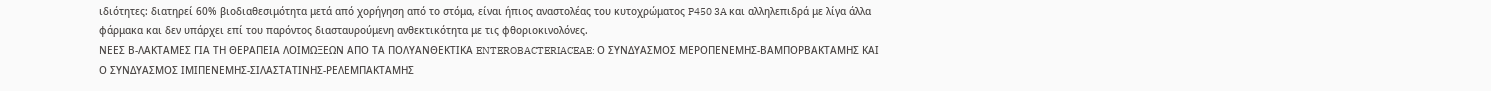ιδιότητες: διατηρεί 60% βιοδιαθεσιμότητα μετά από χορήγηση από το στόμα, είναι ήπιος αναστολέας του κυτοχρώματος P450 3A και αλληλεπιδρά με λίγα άλλα φάρμακα και δεν υπάρχει επί του παρόντος διασταυρούμενη ανθεκτικότητα με τις φθοριοκινολόνες.
ΝΕΕΣ Β-ΛΑΚΤΑΜΕΣ ΓΙΑ ΤΗ ΘΕΡΑΠΕΙΑ ΛΟΙΜΩΞΕΩΝ ΑΠΟ ΤΑ ΠΟΛΥΑΝΘΕΚΤΙΚΑ ENTEROBACTERIACEAE: Ο ΣΥΝΔΥΑΣΜΟΣ ΜΕΡΟΠΕΝΕΜΗΣ-ΒΑΜΠΟΡΒΑΚΤΑΜΗΣ ΚΑΙ Ο ΣΥΝΔΥΑΣΜΟΣ ΙΜΙΠΕΝΕΜΗΣ-ΣΙΛΑΣΤΑΤΙΝΗΣ-ΡΕΛΕΜΠΑΚΤΑΜΗΣ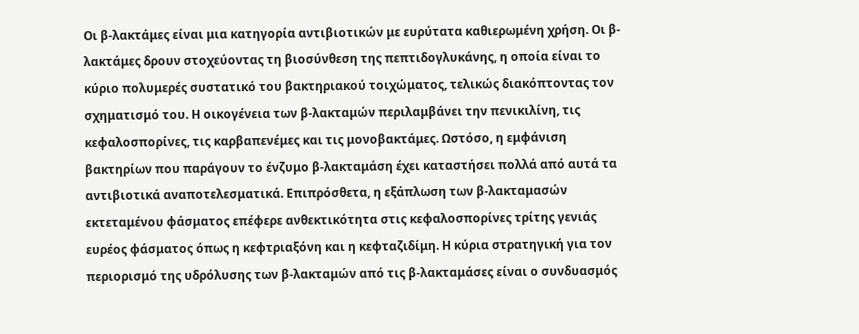Οι β-λακτάμες είναι μια κατηγορία αντιβιοτικών με ευρύτατα καθιερωμένη χρήση. Οι β-λακτάμες δρουν στοχεύοντας τη βιοσύνθεση της πεπτιδογλυκάνης, η οποία είναι το κύριο πολυμερές συστατικό του βακτηριακού τοιχώματος, τελικώς διακόπτοντας τον σχηματισμό του. Η οικογένεια των β-λακταμών περιλαμβάνει την πενικιλίνη, τις κεφαλοσπορίνες, τις καρβαπενέμες και τις μονοβακτάμες. Ωστόσο, η εμφάνιση βακτηρίων που παράγουν το ένζυμο β-λακταμάση έχει καταστήσει πολλά από αυτά τα αντιβιοτικά αναποτελεσματικά. Επιπρόσθετα, η εξάπλωση των β-λακταμασών εκτεταμένου φάσματος επέφερε ανθεκτικότητα στις κεφαλοσπορίνες τρίτης γενιάς ευρέος φάσματος όπως η κεφτριαξόνη και η κεφταζιδίμη. Η κύρια στρατηγική για τον περιορισμό της υδρόλυσης των β-λακταμών από τις β-λακταμάσες είναι ο συνδυασμός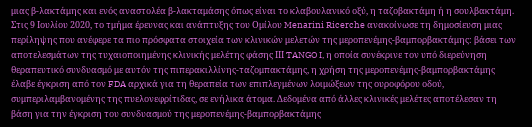μιας β-λακτάμης και ενός αναστολέα β-λακταμάσης όπως είναι το κλαβουλανικό οξύ, η ταζοβακτάμη ή η σουλβακτάμη. Στις 9 Ιουλίου 2020, το τμήμα έρευνας και ανάπτυξης του Ομίλου Menarini Ricerche ανακοίνωσε τη δημοσίευση μιας περίληψης που ανέφερε τα πιο πρόσφατα στοιχεία των κλινικών μελετών της μεροπενέμης-βαμπορβακτάμης: βάσει των αποτελεσμάτων της τυχαιοποιημένης κλινικής μελέτης φάσης ΙΙΙ TANGO I, η οποία συνέκρινε τον υπό διερεύνηση θεραπευτικό συνδυασμό με αυτόν της πιπερακιλλίνης-ταζομπακτάμης, η χρήση της μεροπενέμης-βαμπορβακτάμης έλαβε έγκριση από τον FDA αρχικά για τη θεραπεία των επιπλεγμένων λοιμώξεων της ουροφόρου οδού, συμπεριλαμβανομένης της πυελονεφρίτιδας, σε ενήλικα άτομα. Δεδομένα από άλλες κλινικές μελέτες αποτέλεσαν τη βάση για την έγκριση του συνδυασμού της μεροπενέμης-βαμπορβακτάμης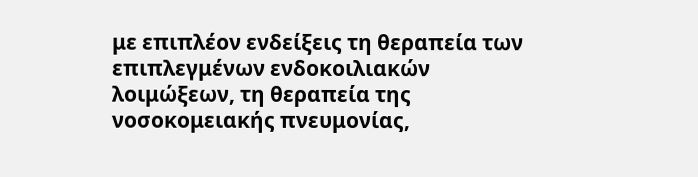με επιπλέον ενδείξεις τη θεραπεία των επιπλεγμένων ενδοκοιλιακών λοιμώξεων, τη θεραπεία της νοσοκομειακής πνευμονίας,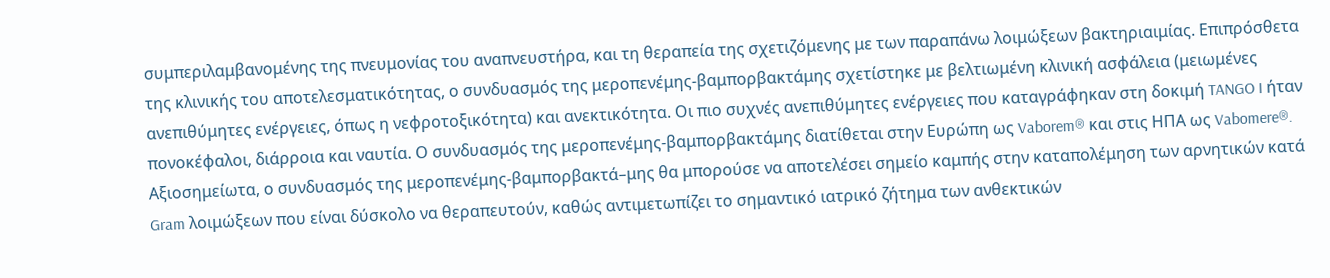συμπεριλαμβανομένης της πνευμονίας του αναπνευστήρα, και τη θεραπεία της σχετιζόμενης με των παραπάνω λοιμώξεων βακτηριαιμίας. Επιπρόσθετα της κλινικής του αποτελεσματικότητας, ο συνδυασμός της μεροπενέμης-βαμπορβακτάμης σχετίστηκε με βελτιωμένη κλινική ασφάλεια (μειωμένες ανεπιθύμητες ενέργειες, όπως η νεφροτοξικότητα) και ανεκτικότητα. Οι πιο συχνές ανεπιθύμητες ενέργειες που καταγράφηκαν στη δοκιμή TANGO I ήταν πονοκέφαλοι, διάρροια και ναυτία. Ο συνδυασμός της μεροπενέμης-βαμπορβακτάμης διατίθεται στην Ευρώπη ως Vaborem® και στις ΗΠΑ ως Vabomere®. Αξιοσημείωτα, ο συνδυασμός της μεροπενέμης-βαμπορβακτά–μης θα μπορούσε να αποτελέσει σημείο καμπής στην καταπολέμηση των αρνητικών κατά Gram λοιμώξεων που είναι δύσκολο να θεραπευτούν, καθώς αντιμετωπίζει το σημαντικό ιατρικό ζήτημα των ανθεκτικών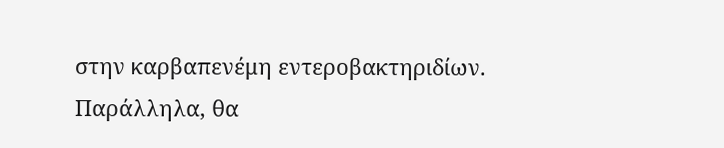στην καρβαπενέμη εντεροβακτηριδίων. Παράλληλα, θα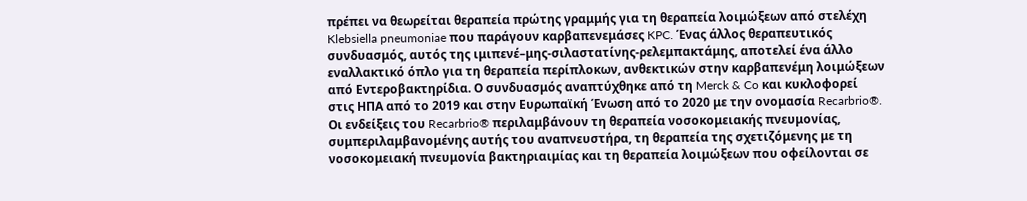πρέπει να θεωρείται θεραπεία πρώτης γραμμής για τη θεραπεία λοιμώξεων από στελέχη Klebsiella pneumoniae που παράγουν καρβαπενεμάσες KPC. Ένας άλλος θεραπευτικός συνδυασμός, αυτός της ιμιπενέ–μης-σιλαστατίνης-ρελεμπακτάμης, αποτελεί ένα άλλο εναλλακτικό όπλο για τη θεραπεία περίπλοκων, ανθεκτικών στην καρβαπενέμη λοιμώξεων από Εντεροβακτηρίδια. Ο συνδυασμός αναπτύχθηκε από τη Merck & Co και κυκλοφορεί στις ΗΠΑ από το 2019 και στην Ευρωπαϊκή Ένωση από το 2020 με την ονομασία Recarbrio®. Οι ενδείξεις του Recarbrio® περιλαμβάνουν τη θεραπεία νοσοκομειακής πνευμονίας, συμπεριλαμβανομένης αυτής του αναπνευστήρα, τη θεραπεία της σχετιζόμενης με τη νοσοκομειακή πνευμονία βακτηριαιμίας και τη θεραπεία λοιμώξεων που οφείλονται σε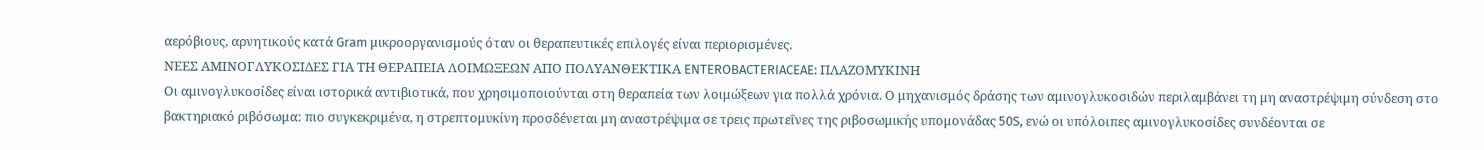αερόβιους, αρνητικούς κατά Gram μικροοργανισμούς όταν οι θεραπευτικές επιλογές είναι περιορισμένες.
ΝΕΕΣ ΑΜΙΝΟΓΛΥΚΟΣΙΔΕΣ ΓΙΑ ΤΗ ΘΕΡΑΠΕΙΑ ΛΟΙΜΩΞΕΩΝ ΑΠΟ ΠΟΛΥΑΝΘΕΚΤΙΚΑ ENTEROBACTERIACEAE: ΠΛΑΖΟΜΥΚΙΝΗ
Οι αμινογλυκοσίδες είναι ιστορικά αντιβιοτικά, που χρησιμοποιούνται στη θεραπεία των λοιμώξεων για πολλά χρόνια. Ο μηχανισμός δράσης των αμινογλυκοσιδών περιλαμβάνει τη μη αναστρέψιμη σύνδεση στο βακτηριακό ριβόσωμα: πιο συγκεκριμένα, η στρεπτομυκίνη προσδένεται μη αναστρέψιμα σε τρεις πρωτεΐνες της ριβοσωμικής υπομονάδας 50S, ενώ οι υπόλοιπες αμινογλυκοσίδες συνδέονται σε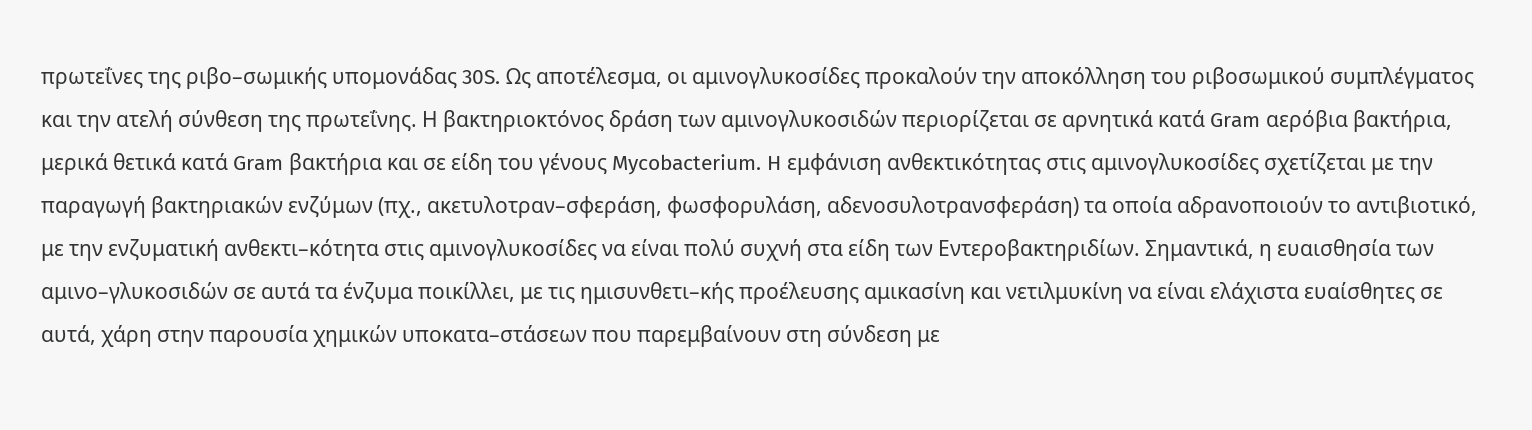πρωτεΐνες της ριβο–σωμικής υπομονάδας 30S. Ως αποτέλεσμα, οι αμινογλυκοσίδες προκαλούν την αποκόλληση του ριβοσωμικού συμπλέγματος και την ατελή σύνθεση της πρωτεΐνης. Η βακτηριοκτόνος δράση των αμινογλυκοσιδών περιορίζεται σε αρνητικά κατά Gram αερόβια βακτήρια, μερικά θετικά κατά Gram βακτήρια και σε είδη του γένους Mycobacterium. H εμφάνιση ανθεκτικότητας στις αμινογλυκοσίδες σχετίζεται με την παραγωγή βακτηριακών ενζύμων (πχ., ακετυλοτραν–σφεράση, φωσφορυλάση, αδενοσυλοτρανσφεράση) τα οποία αδρανοποιούν το αντιβιοτικό, με την ενζυματική ανθεκτι–κότητα στις αμινογλυκοσίδες να είναι πολύ συχνή στα είδη των Εντεροβακτηριδίων. Σημαντικά, η ευαισθησία των αμινο–γλυκοσιδών σε αυτά τα ένζυμα ποικίλλει, με τις ημισυνθετι–κής προέλευσης αμικασίνη και νετιλμυκίνη να είναι ελάχιστα ευαίσθητες σε αυτά, χάρη στην παρουσία χημικών υποκατα–στάσεων που παρεμβαίνουν στη σύνδεση με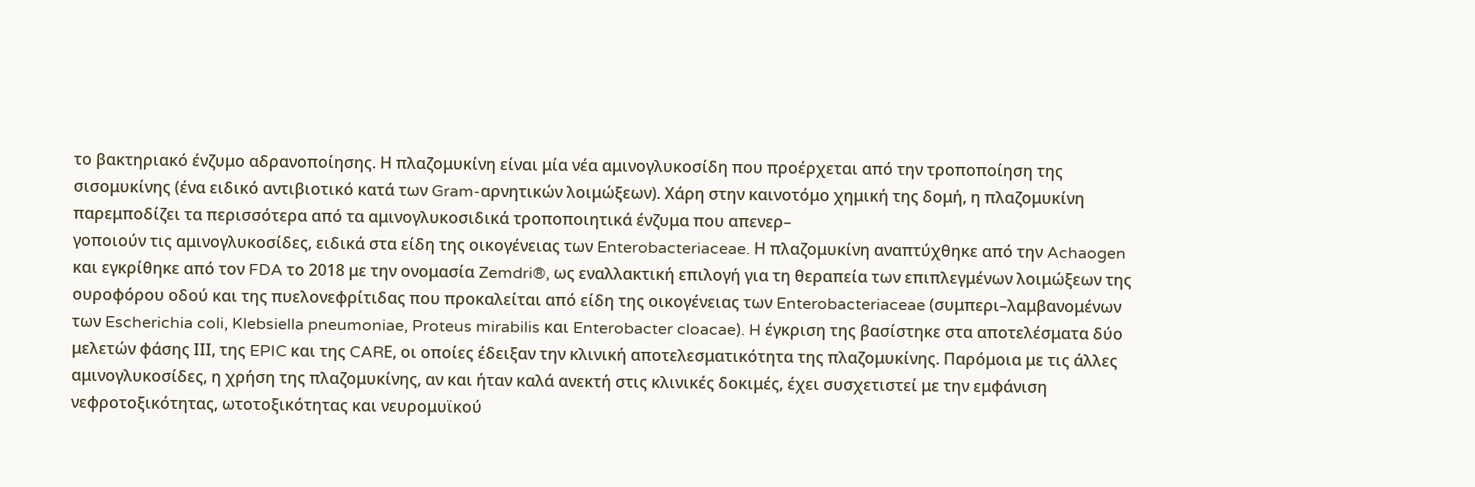το βακτηριακό ένζυμο αδρανοποίησης. Η πλαζομυκίνη είναι μία νέα αμινογλυκοσίδη που προέρχεται από την τροποποίηση της σισομυκίνης (ένα ειδικό αντιβιοτικό κατά των Gram-αρνητικών λοιμώξεων). Χάρη στην καινοτόμο χημική της δομή, η πλαζομυκίνη παρεμποδίζει τα περισσότερα από τα αμινογλυκοσιδικά τροποποιητικά ένζυμα που απενερ–
γοποιούν τις αμινογλυκοσίδες, ειδικά στα είδη της οικογένειας των Enterobacteriaceae. Η πλαζομυκίνη αναπτύχθηκε από την Achaogen και εγκρίθηκε από τον FDA το 2018 με την ονομασία Zemdri®, ως εναλλακτική επιλογή για τη θεραπεία των επιπλεγμένων λοιμώξεων της ουροφόρου οδού και της πυελονεφρίτιδας που προκαλείται από είδη της οικογένειας των Enterobacteriaceae (συμπερι–λαμβανομένων των Escherichia coli, Klebsiella pneumoniae, Proteus mirabilis και Enterobacter cloacae). H έγκριση της βασίστηκε στα αποτελέσματα δύο μελετών φάσης ΙΙΙ, της EPIC και της CARΕ, οι οποίες έδειξαν την κλινική αποτελεσματικότητα της πλαζομυκίνης. Παρόμοια με τις άλλες αμινογλυκοσίδες, η χρήση της πλαζομυκίνης, αν και ήταν καλά ανεκτή στις κλινικές δοκιμές, έχει συσχετιστεί με την εμφάνιση νεφροτοξικότητας, ωτοτοξικότητας και νευρομυϊκού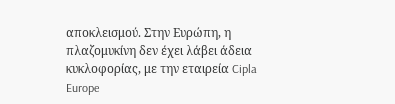αποκλεισμού. Στην Ευρώπη, η πλαζομυκίνη δεν έχει λάβει άδεια κυκλοφορίας, με την εταιρεία Cipla Europe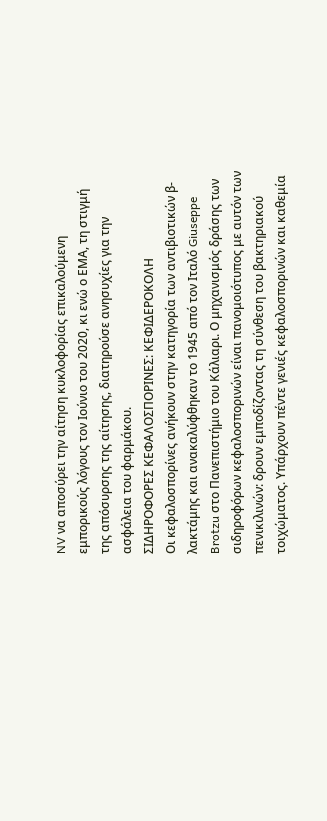NV να αποσύρει την αίτηση κυκλοφορίας επικαλούμενη εμπορικούς λόγους τον Ιούνιο του 2020, κι ενώ ο ΕΜΑ, τη στιγμή της απόσυρσης της αίτησης, διατηρούσε ανησυχίες για την ασφάλεια του φαρμάκου.
ΣΙΔΗΡΟΦΟΡΕΣ ΚΕΦΑΛΟΣΠΟΡΙΝΕΣ: ΚΕΦΙΔΕΡΟΚΟΛΗ
Οι κεφαλοσπορίνες ανήκουν στην κατηγορία των αντιβιοτικών β-λακτάμης και ανακαλύφθηκαν το 1945 από τον Ιταλό Giuseppe Brotzu στο Πανεπιστήμιο του Κάλιαρι. Ο μηχανισμός δράσης των σιδηροφόρων κεφαλοσπορινών είναι πανομοιότυπος με αυτόν των πενικιλινών: δρουν εμποδίζοντας τη σύνθεση του βακτηριακού τοιχώματος. Υπάρχουν πέντε γενιές κεφαλοσπορινών και καθεμία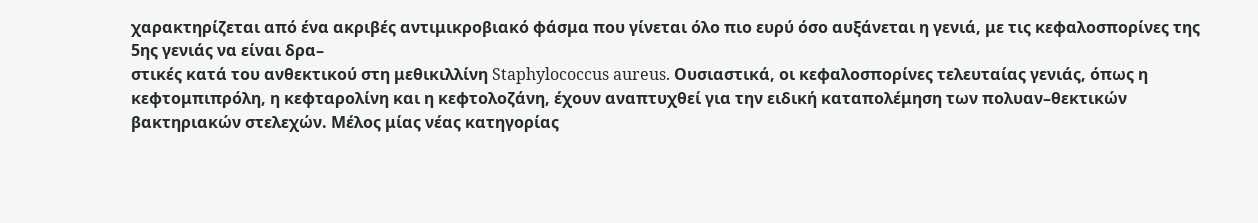χαρακτηρίζεται από ένα ακριβές αντιμικροβιακό φάσμα που γίνεται όλο πιο ευρύ όσο αυξάνεται η γενιά, με τις κεφαλοσπορίνες της 5ης γενιάς να είναι δρα–
στικές κατά του ανθεκτικού στη μεθικιλλίνη Staphylococcus aureus. Ουσιαστικά, οι κεφαλοσπορίνες τελευταίας γενιάς, όπως η κεφτομπιπρόλη, η κεφταρολίνη και η κεφτολοζάνη, έχουν αναπτυχθεί για την ειδική καταπολέμηση των πολυαν–θεκτικών βακτηριακών στελεχών. Μέλος μίας νέας κατηγορίας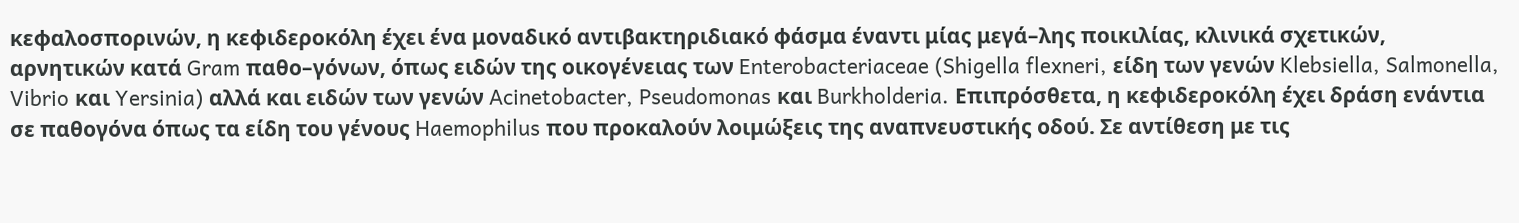κεφαλοσπορινών, η κεφιδεροκόλη έχει ένα μοναδικό αντιβακτηριδιακό φάσμα έναντι μίας μεγά–λης ποικιλίας, κλινικά σχετικών, αρνητικών κατά Gram παθο–γόνων, όπως ειδών της οικογένειας των Enterobacteriaceae (Shigella flexneri, είδη των γενών Klebsiella, Salmonella, Vibrio και Yersinia) αλλά και ειδών των γενών Acinetobacter, Pseudomonas και Burkholderia. Επιπρόσθετα, η κεφιδεροκόλη έχει δράση ενάντια σε παθογόνα όπως τα είδη του γένους Haemophilus που προκαλούν λοιμώξεις της αναπνευστικής οδού. Σε αντίθεση με τις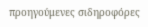προηγούμενες σιδηροφόρες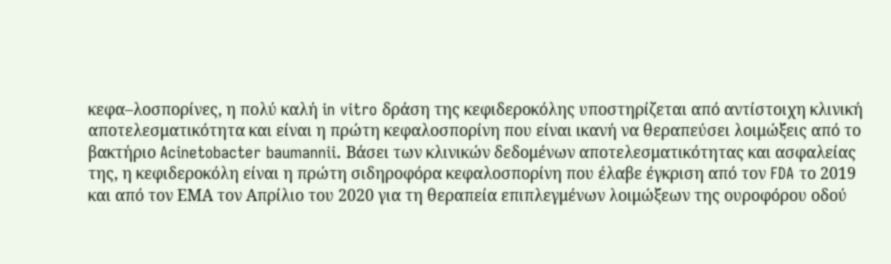κεφα–λοσπορίνες, η πολύ καλή in vitro δράση της κεφιδεροκόλης υποστηρίζεται από αντίστοιχη κλινική αποτελεσματικότητα και είναι η πρώτη κεφαλοσπορίνη που είναι ικανή να θεραπεύσει λοιμώξεις από το βακτήριο Acinetobacter baumannii. Βάσει των κλινικών δεδομένων αποτελεσματικότητας και ασφαλείας της, η κεφιδεροκόλη είναι η πρώτη σιδηροφόρα κεφαλοσπορίνη που έλαβε έγκριση από τον FDA το 2019 και από τον ΕΜΑ τον Απρίλιο του 2020 για τη θεραπεία επιπλεγμένων λοιμώξεων της ουροφόρου οδού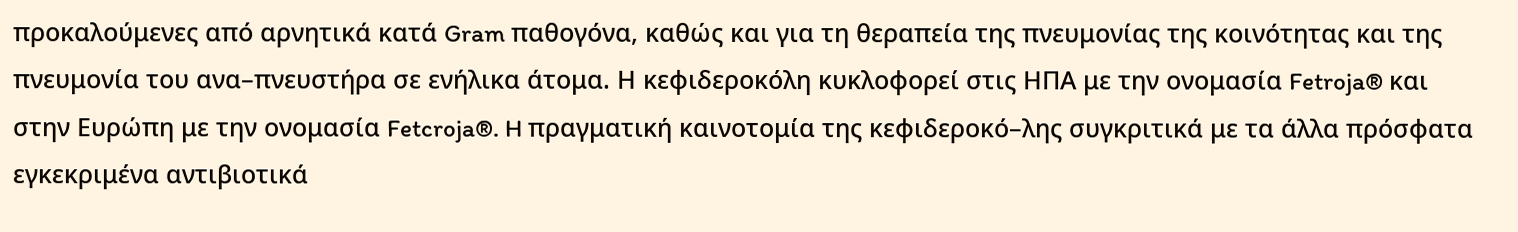προκαλούμενες από αρνητικά κατά Gram παθογόνα, καθώς και για τη θεραπεία της πνευμονίας της κοινότητας και της πνευμονία του ανα–πνευστήρα σε ενήλικα άτομα. Η κεφιδεροκόλη κυκλοφορεί στις ΗΠΑ με την ονομασία Fetroja® και στην Ευρώπη με την ονομασία Fetcroja®. H πραγματική καινοτομία της κεφιδεροκό–λης συγκριτικά με τα άλλα πρόσφατα εγκεκριμένα αντιβιοτικά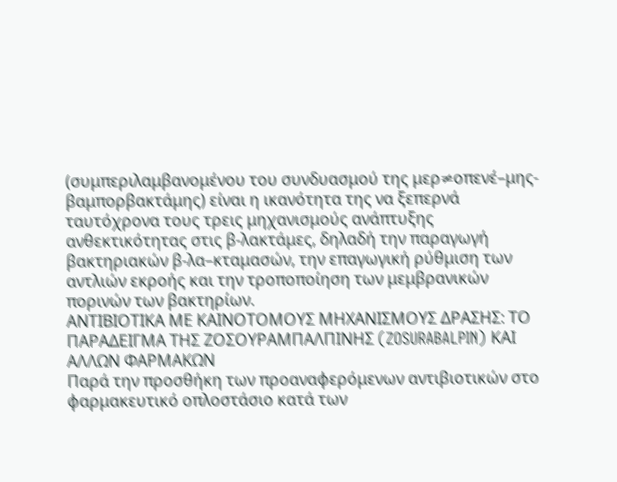(συμπεριλαμβανομένου του συνδυασμού της μερ≠οπενέ–μης-βαμπορβακτάμης) είναι η ικανότητα της να ξεπερνά ταυτόχρονα τους τρεις μηχανισμούς ανάπτυξης ανθεκτικότητας στις β-λακτάμες, δηλαδή την παραγωγή βακτηριακών β-λα–κταμασών, την επαγωγική ρύθμιση των αντλιών εκροής και την τροποποίηση των μεμβρανικών πορινών των βακτηρίων.
ΑΝΤΙΒΙΟΤΙΚΑ ΜΕ ΚΑΙΝΟΤΟΜΟΥΣ ΜΗΧΑΝΙΣΜΟΥΣ ΔΡΑΣΗΣ: ΤΟ ΠΑΡΑΔΕΙΓΜΑ ΤΗΣ ΖΟΣΟΥΡΑΜΠΑΛΠΙΝΗΣ (ZOSURABALPIN) ΚΑΙ ΑΛΛΩΝ ΦΑΡΜΑΚΩΝ
Παρά την προσθήκη των προαναφερόμενων αντιβιοτικών στο φαρμακευτικό οπλοστάσιο κατά των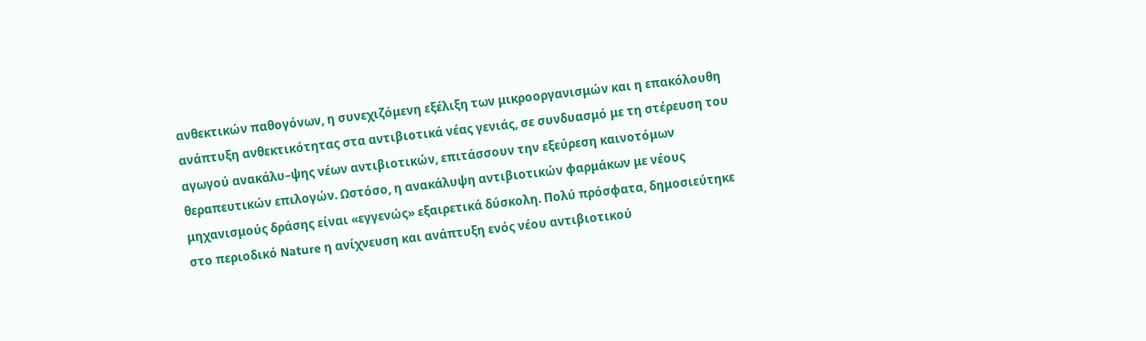ανθεκτικών παθογόνων, η συνεχιζόμενη εξέλιξη των μικροοργανισμών και η επακόλουθη ανάπτυξη ανθεκτικότητας στα αντιβιοτικά νέας γενιάς, σε συνδυασμό με τη στέρευση του αγωγού ανακάλυ–ψης νέων αντιβιοτικών, επιτάσσουν την εξεύρεση καινοτόμων θεραπευτικών επιλογών. Ωστόσο, η ανακάλυψη αντιβιοτικών φαρμάκων με νέους μηχανισμούς δράσης είναι «εγγενώς» εξαιρετικά δύσκολη. Πολύ πρόσφατα, δημοσιεύτηκε στο περιοδικό Nature η ανίχνευση και ανάπτυξη ενός νέου αντιβιοτικού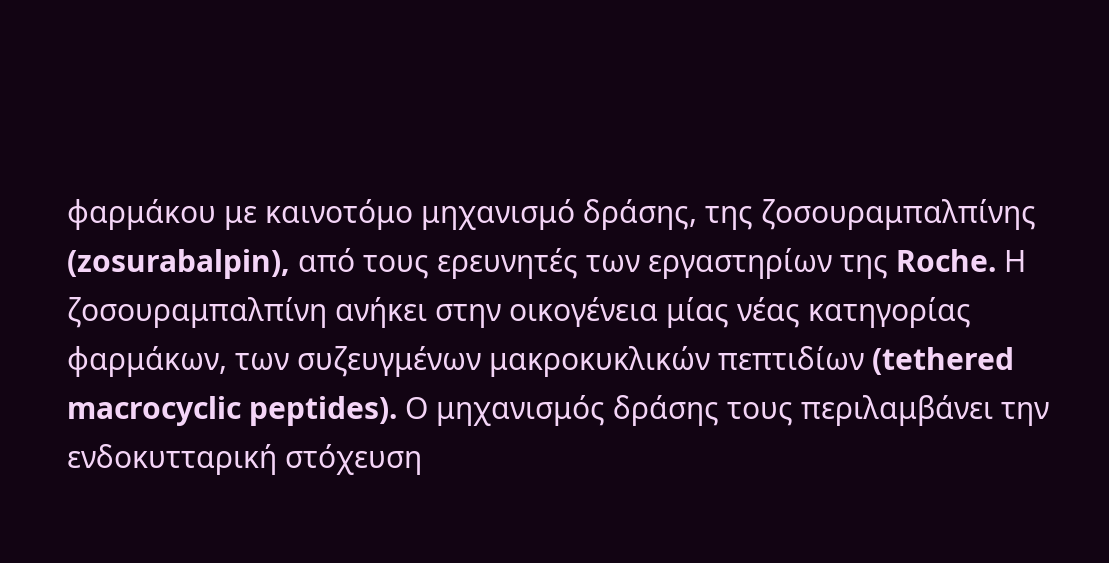φαρμάκου με καινοτόμο μηχανισμό δράσης, της ζοσουραμπαλπίνης (zosurabalpin), από τους ερευνητές των εργαστηρίων της Roche. Η ζοσουραμπαλπίνη ανήκει στην οικογένεια μίας νέας κατηγορίας φαρμάκων, των συζευγμένων μακροκυκλικών πεπτιδίων (tethered macrocyclic peptides). Ο μηχανισμός δράσης τους περιλαμβάνει την ενδοκυτταρική στόχευση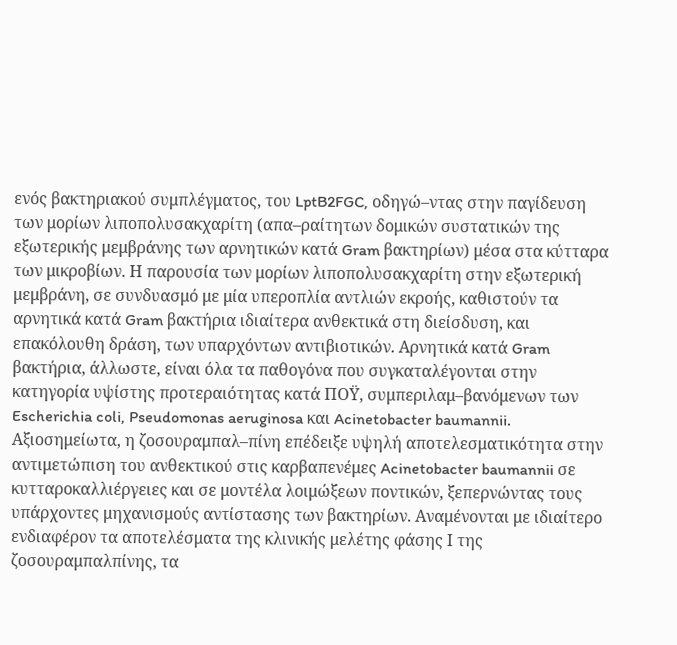ενός βακτηριακού συμπλέγματος, του LptB2FGC, οδηγώ–ντας στην παγίδευση των μορίων λιποπολυσακχαρίτη (απα–ραίτητων δομικών συστατικών της εξωτερικής μεμβράνης των αρνητικών κατά Gram βακτηρίων) μέσα στα κύτταρα των μικροβίων. Η παρουσία των μορίων λιποπολυσακχαρίτη στην εξωτερική μεμβράνη, σε συνδυασμό με μία υπεροπλία αντλιών εκροής, καθιστούν τα αρνητικά κατά Gram βακτήρια ιδιαίτερα ανθεκτικά στη διείσδυση, και επακόλουθη δράση, των υπαρχόντων αντιβιοτικών. Αρνητικά κατά Gram βακτήρια, άλλωστε, είναι όλα τα παθογόνα που συγκαταλέγονται στην κατηγορία υψίστης προτεραιότητας κατά ΠΟΫ, συμπεριλαμ–βανόμενων των Escherichia coli, Pseudomonas aeruginosa και Acinetobacter baumannii. Αξιοσημείωτα, η ζοσουραμπαλ–πίνη επέδειξε υψηλή αποτελεσματικότητα στην αντιμετώπιση του ανθεκτικού στις καρβαπενέμες Acinetobacter baumannii σε κυτταροκαλλιέργειες και σε μοντέλα λοιμώξεων ποντικών, ξεπερνώντας τους υπάρχοντες μηχανισμούς αντίστασης των βακτηρίων. Αναμένονται με ιδιαίτερο ενδιαφέρον τα αποτελέσματα της κλινικής μελέτης φάσης Ι της ζοσουραμπαλπίνης, τα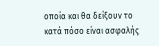οποία και θα δείξουν το κατά πόσο είναι ασφαλής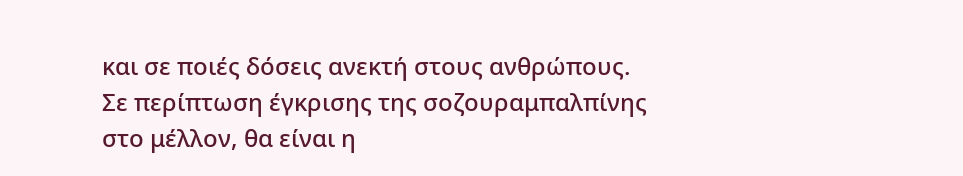και σε ποιές δόσεις ανεκτή στους ανθρώπους. Σε περίπτωση έγκρισης της σοζουραμπαλπίνης στο μέλλον, θα είναι η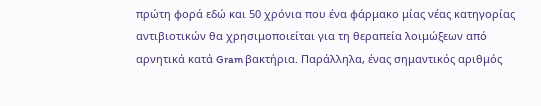πρώτη φορά εδώ και 50 χρόνια που ένα φάρμακο μίας νέας κατηγορίας αντιβιοτικών θα χρησιμοποιείται για τη θεραπεία λοιμώξεων από αρνητικά κατά Gram βακτήρια. Παράλληλα, ένας σημαντικός αριθμός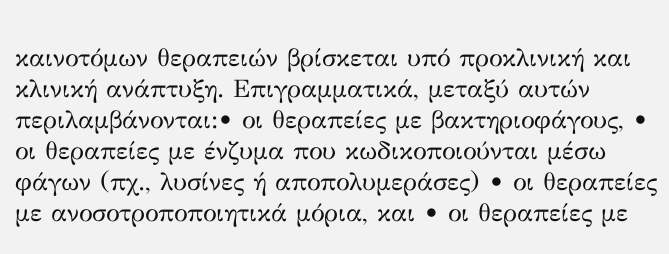καινοτόμων θεραπειών βρίσκεται υπό προκλινική και κλινική ανάπτυξη. Επιγραμματικά, μεταξύ αυτών περιλαμβάνονται:• οι θεραπείες με βακτηριοφάγους, • οι θεραπείες με ένζυμα που κωδικοποιούνται μέσω φάγων (πχ., λυσίνες ή αποπολυμεράσες) • οι θεραπείες με ανοσοτροποποιητικά μόρια, και • οι θεραπείες με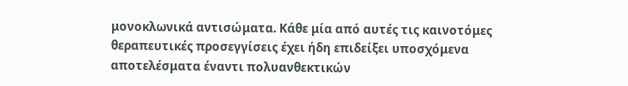μονοκλωνικά αντισώματα. Κάθε μία από αυτές τις καινοτόμες θεραπευτικές προσεγγίσεις έχει ήδη επιδείξει υποσχόμενα αποτελέσματα έναντι πολυανθεκτικών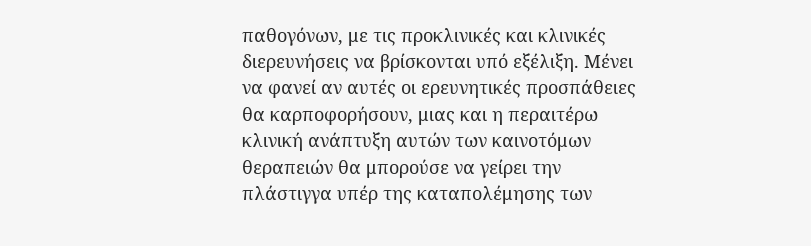παθογόνων, με τις προκλινικές και κλινικές διερευνήσεις να βρίσκονται υπό εξέλιξη. Μένει να φανεί αν αυτές οι ερευνητικές προσπάθειες θα καρποφορήσουν, μιας και η περαιτέρω κλινική ανάπτυξη αυτών των καινοτόμων θεραπειών θα μπορούσε να γείρει την πλάστιγγα υπέρ της καταπολέμησης των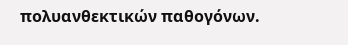πολυανθεκτικών παθογόνων.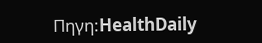Πηγη:HealthDaily